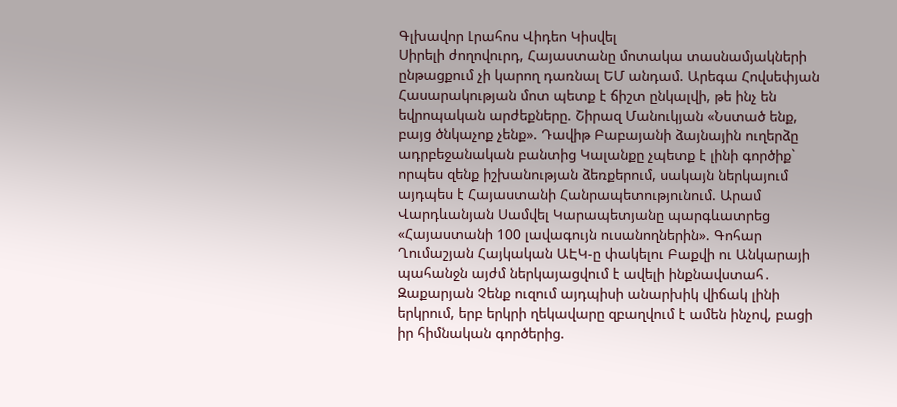Գլխավոր Լրահոս Վիդեո Կիսվել
Սիրելի ժողովուրդ, Հայաստանը մոտակա տասնամյակների ընթացքում չի կարող դառնալ ԵՄ անդամ. Արեգա Հովսեփյան Հասարակության մոտ պետք է ճիշտ ընկալվի, թե ինչ են եվրոպական արժեքները. Շիրազ Մանուկյան «Նստած ենք, բայց ծնկաչոք չենք». Դավիթ Բաբայանի ձայնային ուղերձը ադրբեջանական բանտից Կալանքը չպետք է լինի գործիք` որպես զենք իշխանության ձեռքերում, սակայն ներկայում այդպես է Հայաստանի Հանրապետությունում. Արամ Վարդևանյան Սամվել Կարապետյանը պարգևատրեց «Հայաստանի 100 լավագույն ուսանողներին». Գոհար Ղումաշյան Հայկական ԱԷԿ-ը փակելու Բաքվի ու Անկարայի պահանջն այժմ ներկայացվում է ավելի ինքնավստահ․ Զաքարյան Չենք ուզում այդպիսի անարխիկ վիճակ լինի երկրում, երբ երկրի ղեկավարը զբաղվում է ամեն ինչով, բացի իր հիմնական գործերից.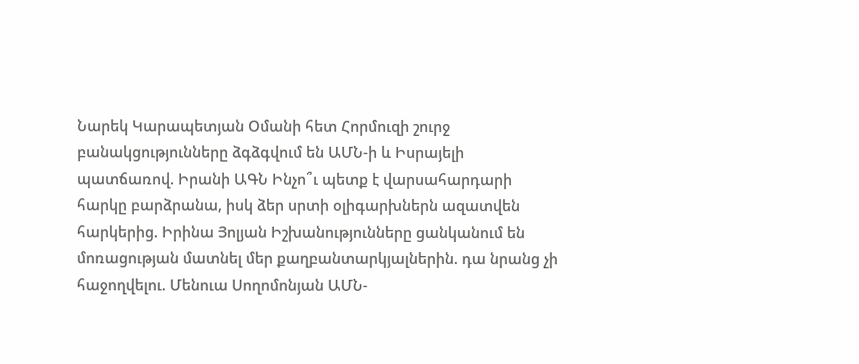Նարեկ Կարապետյան Օմանի հետ Հորմուզի շուրջ բանակցությունները ձգձգվում են ԱՄՆ-ի և Իսրայելի պատճառով. Իրանի ԱԳՆ Ինչո՞ւ պետք է վարսահարդարի հարկը բարձրանա, իսկ ձեր սրտի օլիգարխներն ազատվեն հարկերից. Իրինա Յոլյան Իշխանությունները ցանկանում են մոռացության մատնել մեր քաղբանտարկյալներին. դա նրանց չի հաջողվելու. Մենուա Սողոմոնյան ԱՄՆ-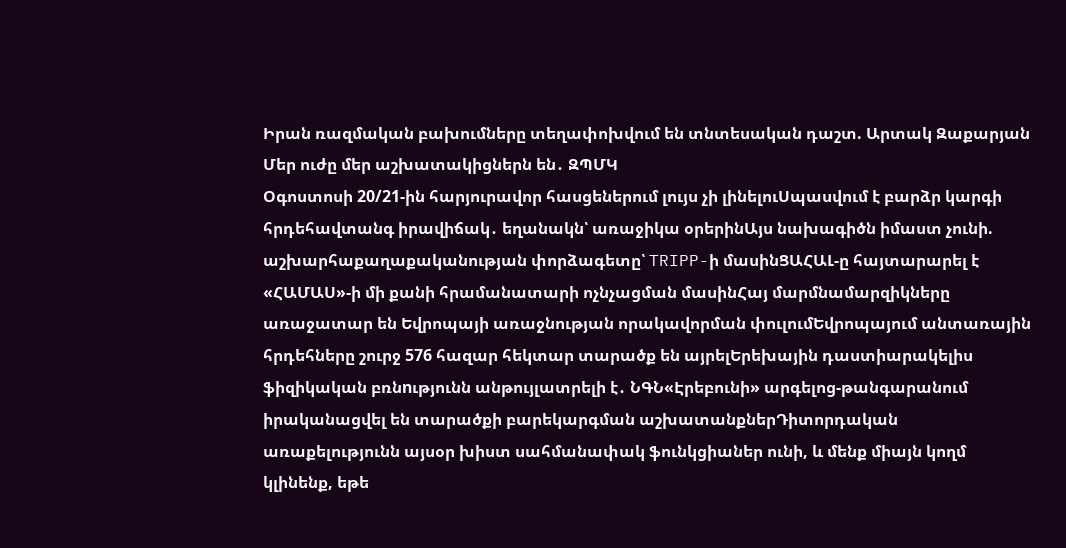Իրան ռազմական բախումները տեղափոխվում են տնտեսական դաշտ. Արտակ Զաքարյան Մեր ուժը մեր աշխատակիցներն են․ ԶՊՄԿ
Օգոստոսի 20/21-ին հարյուրավոր հասցեներում լույս չի լինելուՍպասվում է բարձր կարգի հրդեհավտանգ իրավիճակ․ եղանակն՝ առաջիկա օրերինԱյս նախագիծն իմաստ չունի. աշխարհաքաղաքականության փորձագետը՝ TRIPP-ի մասինՑԱՀԱԼ-ը հայտարարել է «ՀԱՄԱՍ»-ի մի քանի հրամանատարի ոչնչացման մասինՀայ մարմնամարզիկները առաջատար են Եվրոպայի առաջնության որակավորման փուլումԵվրոպայում անտառային հրդեհները շուրջ 576 հազար հեկտար տարածք են այրելԵրեխային դաստիարակելիս ֆիզիկական բռնnւթյունն անթույլատրելի է․ ՆԳՆ«Էրեբունի» արգելոց-թանգարանում իրականացվել են տարածքի բարեկարգման աշխատանքներԴիտորդական առաքելությունն այսօր խիստ սահմանափակ ֆունկցիաներ ունի, և մենք միայն կողմ կլինենք, եթե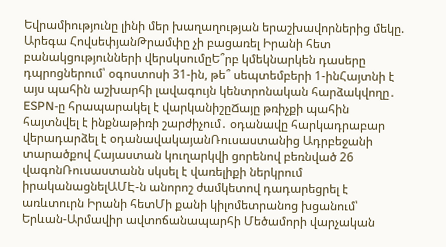Եվրամիությունը լինի մեր խաղաղության երաշխավորներից մեկը. Արեգա ՀովսեփյանԹրամփը չի բացառել Իրանի հետ բանակցությունների վերսկսումըԵ՞րբ կմեկնարկեն դասերը դպրոցներում՝ օգոստոսի 31-ին, թե՞ սեպտեմբերի 1-ինՀայտնի է այս պահին աշխարհի լավագույն կենտրոնական հարձակվողը․ ESPN-ը հրապարակել է վարկանիշըՃայը թռիչքի պահին հայտնվել է ինքնաթիռի շարժիչում․ օդանավը հարկադրաբար վերադարձել է օդանավակայանՌուսաստանից Ադրբեջանի տարածքով Հայաստան կուղարկվի ցորենով բեռնված 26 վագոնՌուսաստանն սկսել է վառելիքի ներկրում իրականացնելԱՄԷ-ն անորոշ ժամկետով դադարեցրել է առևտուրն Իրանի հետՄի քանի կիլոմետրանոց խցանում՝ Երևան-Արմավիր ավտոճանապարհի Մեծամորի վարչական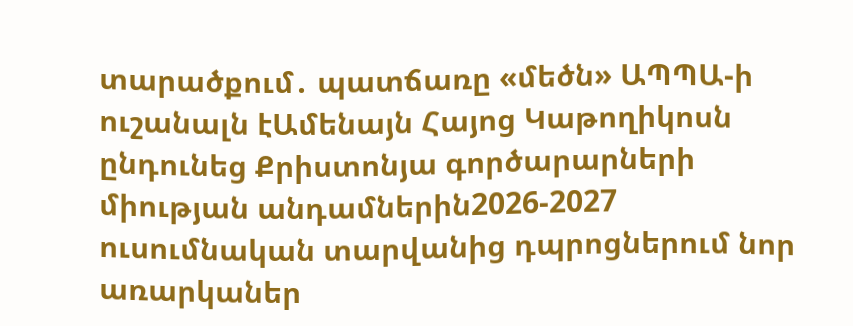տարածքում․ պատճառը «մեծն» ԱՊՊԱ-ի ուշանալն էԱմենայն Հայոց Կաթողիկոսն ընդունեց Քրիստոնյա գործարարների միության անդամներին2026-2027 ուսումնական տարվանից դպրոցներում նոր առարկաներ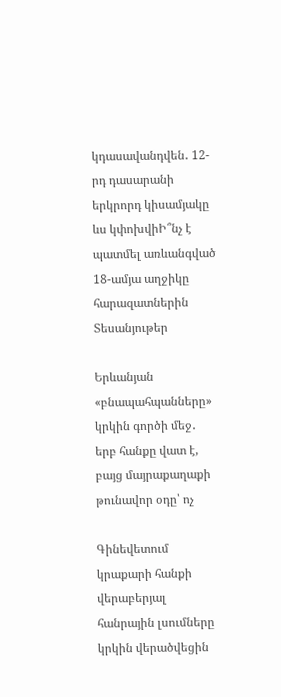կդասավանդվեն․ 12-րդ դասարանի երկրորդ կիսամյակը ևս կփոխվիԻ՞նչ է պատմել առևանգված 18-ամյա աղջիկը հարազատներին
Տեսանյութեր

Երևանյան «բնապահպանները» կրկին գործի մեջ․ երբ հանքը վատ է, բայց մայրաքաղաքի թունավոր օդը՝ ոչ

Գինեվետում կրաքարի հանքի վերաբերյալ հանրային լսումները կրկին վերածվեցին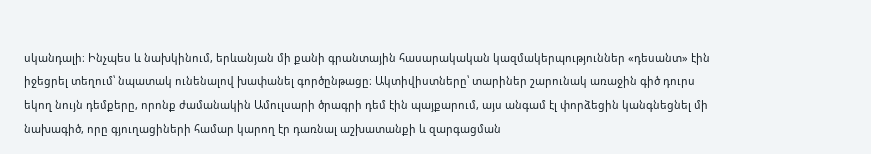սկանդալի։ Ինչպես և նախկինում, երևանյան մի քանի գրանտային հասարակական կազմակերպություններ «դեսանտ» էին իջեցրել տեղում՝ նպատակ ունենալով խափանել գործընթացը։ Ակտիվիստները՝ տարիներ շարունակ առաջին գիծ դուրս եկող նույն դեմքերը, որոնք ժամանակին Ամուլսարի ծրագրի դեմ էին պայքարում, այս անգամ էլ փորձեցին կանգնեցնել մի նախագիծ, որը գյուղացիների համար կարող էր դառնալ աշխատանքի և զարգացման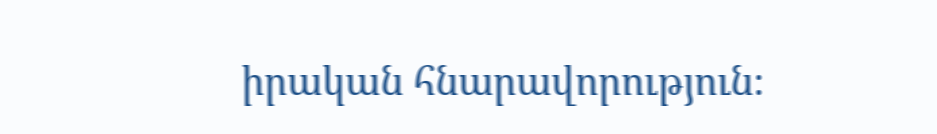իրական հնարավորություն։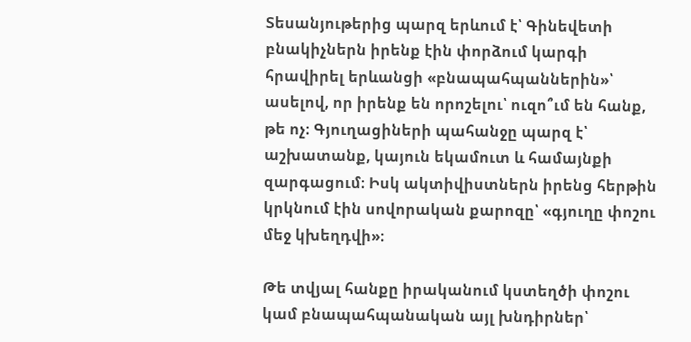Տեսանյութերից պարզ երևում է՝ Գինեվետի բնակիչներն իրենք էին փորձում կարգի հրավիրել երևանցի «բնապահպաններին»՝ ասելով, որ իրենք են որոշելու՝ ուզո՞ւմ են հանք, թե ոչ։ Գյուղացիների պահանջը պարզ է՝ աշխատանք, կայուն եկամուտ և համայնքի զարգացում։ Իսկ ակտիվիստներն իրենց հերթին կրկնում էին սովորական քարոզը՝ «գյուղը փոշու մեջ կխեղդվի»։

Թե տվյալ հանքը իրականում կստեղծի փոշու կամ բնապահպանական այլ խնդիրներ՝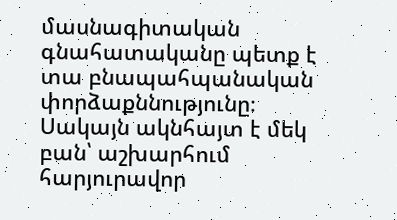մասնագիտական գնահատականը պետք է տա բնապահպանական փորձաքննությունը։ Սակայն ակնհայտ է մեկ բան՝ աշխարհում հարյուրավոր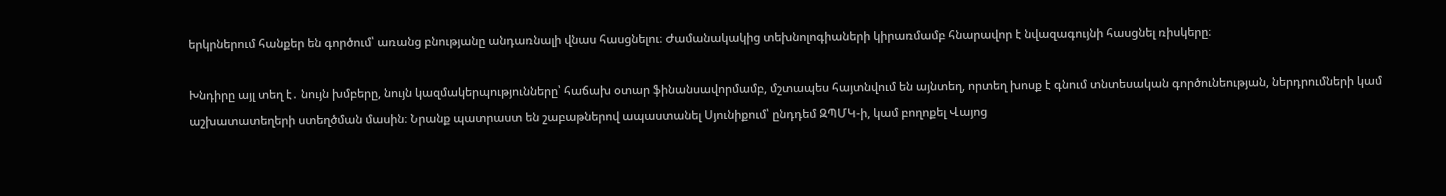երկրներում հանքեր են գործում՝ առանց բնությանը անդառնալի վնաս հասցնելու։ Ժամանակակից տեխնոլոգիաների կիրառմամբ հնարավոր է նվազագույնի հասցնել ռիսկերը։

Խնդիրը այլ տեղ է․ նույն խմբերը, նույն կազմակերպությունները՝ հաճախ օտար ֆինանսավորմամբ, մշտապես հայտնվում են այնտեղ, որտեղ խոսք է գնում տնտեսական գործունեության, ներդրումների կամ աշխատատեղերի ստեղծման մասին։ Նրանք պատրաստ են շաբաթներով ապաստանել Սյունիքում՝ ընդդեմ ԶՊՄԿ-ի, կամ բողոքել Վայոց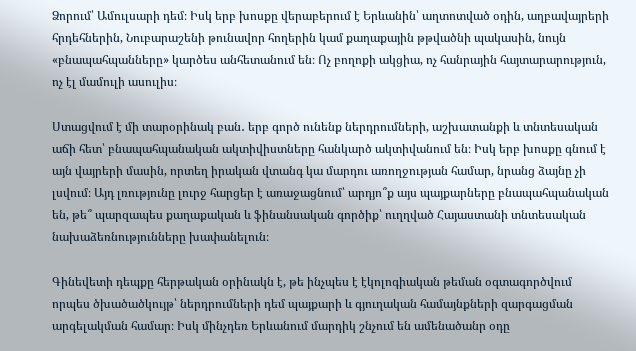Ձորում՝ Ամուլսարի դեմ։ Իսկ երբ խոսքը վերաբերում է Երևանին՝ աղտոտված օդին, աղբավայրերի հրդեհներին, Նուբարաշենի թունավոր հողերին կամ քաղաքային թթվածնի պակասին, նույն «բնապահպանները» կարծես անհետանում են։ Ոչ բողոքի ակցիա, ոչ հանրային հայտարարություն, ոչ էլ մամուլի ասուլիս։

Ստացվում է մի տարօրինակ բան․ երբ գործ ունենք ներդրումների, աշխատանքի և տնտեսական աճի հետ՝ բնապահպանական ակտիվիստները հանկարծ ակտիվանում են։ Իսկ երբ խոսքը գնում է այն վայրերի մասին, որտեղ իրական վտանգ կա մարդու առողջության համար, նրանց ձայնը չի լսվում։ Այդ լռությունը լուրջ հարցեր է առաջացնում՝ արդյո՞ք այս պայքարները բնապահպանական են, թե՞ պարզապես քաղաքական և ֆինանսական գործիք՝ ուղղված Հայաստանի տնտեսական նախաձեռնությունները խափանելուն։

Գինեվետի դեպքը հերթական օրինակն է, թե ինչպես է էկոլոգիական թեման օգտագործվում որպես ծխածածկույթ՝ ներդրումների դեմ պայքարի և գյուղական համայնքների զարգացման արգելակման համար։ Իսկ մինչդեռ Երևանում մարդիկ շնչում են ամենածանր օդը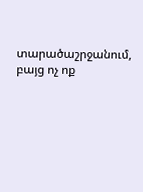տարածաշրջանում, բայց ոչ ոք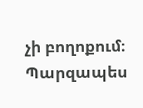չի բողոքում։ Պարզապես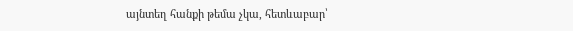այնտեղ հանքի թեմա չկա, հետևաբար՝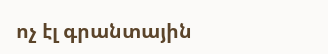ոչ էլ գրանտային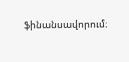ֆինանսավորում։